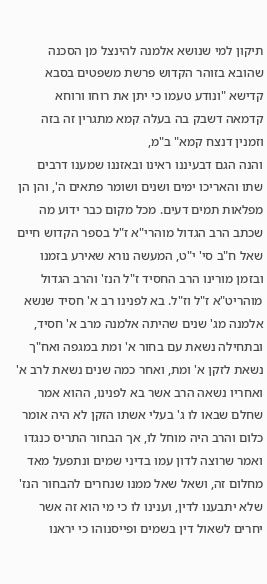תיקון למי שנושא אלמנה להינצל מן הסכנה שהובא בזוהר הקדוש פרשת משפטים בסבא קדישא "ונודע טעמו כי יתן את רוחו ורוחא קדמאה דשבק בה בעלה קמא מתגרין זה בזה וזמנין דנצח קמא" ב"מ,
והנה הגם דבעיננו ראינו ובאזננו שמענו דרבים שתו והאריכו ימים ושנים ושומר פתאים ה', והן הן מפלאות תמים דעים. מכל מקום כבר ידוע מה שכתב הרב הגדול מוהרי"א ז"ל בספר הקדוש חיים שאל ח"ב סי' י"ט, המעשה נורא שאירע בזמנו ובזמן מורינו הרב החסיד ז"ל הנז' והרב הגדול מוהריט"א ז"ל וז"ל. בא לפנינו רב א' חסיד שנשא אלמנה מג' שנים שהיתה אלמנה מרב א' חסיד, ובתחילה נשאת עם בחור א' ומת במגפה ואח"ך נשאת לזקן א' ומת, ואחר כמה שנים נשאת לרב א' ואחריו נשאה הרב אשר בא לפנינו, ההוא אמר שחלם שבאו לו ג' בעלי אשתו הזקן לא היה אומר כלום והרב היה מוחל לו, אך הבחור התריס כנגדו ואמר שרוצה לדון עמו בדיני שמים ונתפעל מאד מחלום זה, ושאל שאל ממנו שנחרים להבחור הנז' שלא יתבענו לדין, וענינו לו כי מי הוא זה אשר יחרים לשאול דין בשמים ופייסנוהו כי יראנו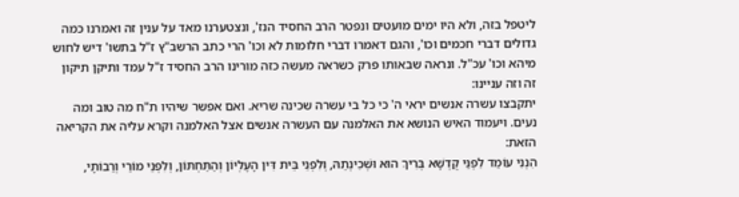ליטפל בזה, ולא היו ימים מועטים ונפטר הרב החסיד הנז', ונצטערנו מאד על ענין זה ואמרנו כמה גדולים דברי חכמים וכו', והגם דאמרו דברי חלומות לא וכו' הרי כתב הרשב"ץ ז"ל בתשו' דיש לחוש מיהא וכו' עכ"ל. ונראה שבאותו פרק כשראה מעשה כזה מורינו הרב החסיד ז"ל עמד ותיקן תיקון זה וזה עניינו:
יתקבצו עשרה אנשים יראי ה' כי כל בי עשרה שכינה שריא. ואם אפשר שיהיו ת"ח מה טוב ומה נעים. ויעמוד האיש הנושא את האלמנה עם העשרה אנשים אצל האלמנה וקרא עליה את הקריאה הזאת:
הִנְנִי עוֹמֵד לִפְנֵי קֻדְשָׁא בְּרִיךְ הוּא וּשְׁכִינְתֵהּ, וְלִפְנֵי בֵּית דִּין הָעֶלְיוֹן וְהַתַּחְתּוֹן, וְלִפְנֵי מוֹרַי וְרַבוֹתָי,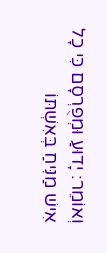וְאוֹמֵר: יָדוּעַ וּמְפֻרְסָם כִּי כָל אִישׁ מַנִּיחַ בְּאִשְׁתּוֹ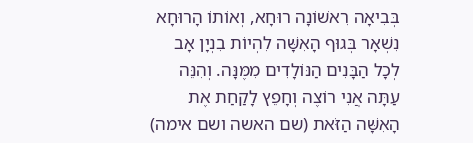בְּבִיאָה רִאשׁוֹנָה רוּחָא, וְאוֹתוֹ הָרוּחָא נִשְׁאָר בְּגוּף הָאִשָּׁה לִהְיוֹת בִנְיָן אָב לְכָל הַבָּנִים הַנּוֹלָדִים מִמֶּנָּה. וְהִנֵּה עַתָּה אֲנִי רוֹצֶה וְחָפֵץ לָקַחַת אֶת הָאִשָּׁה הַזֹּאת (שם האשה ושם אימה)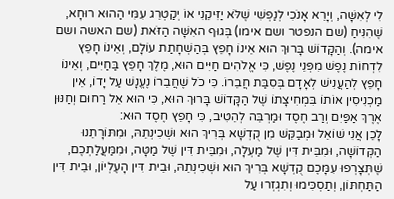לִי לְאִשָּׁה, וְיָרֵא אָנֹכִי לְנַפְשִׁי שֶׁלֹּא יַזִּיקֵנִי אוֹ יְקַטְרֵג עִמִּי הַהוּא רוּחָא, שֶׁהִנִּיחַ (שם הנפטר ושם אימו) בְּגוּף האִשָּׁה הַזֹּאת (שם האשה ושם אימה). וְהַקָּדוֹשׁ בָּרוּךְ הוּא אֵינוֹ חָפֵץ בְּהַשְׁחָתַת עוֹלָם, וְאֵינוֹ חָפֵץ לִדְחוֹת נֶפֶשׁ מִפְּנֵי נֶפֶשׁ, כִּי אֱלֹהִים חַיִּים הוּא, מֶלֶךְ חָפֵץ בַּחַיִּים, וְאֵינוֹ חָפֵץ לְהַעֲנִישׁ לְאָדָם בְּסִבַּת חֲבֵרוֹ. כִּי כֹל שֶׁחֲבֵרוֹ נֶעֱנָשׁ עַל יָדוֹ, אֵין מַכְנִיסִין אוֹתוֹ בִּמְחִיצָתוֹ שֶׁל הַקָּדוֹשׁ בָּרוּךְ הוּא, כִּי הוּא אֵל רַחוּם וְחַנּוּן אֶרֶךְ אַפַּיִם וְרַב חֶסֶד וּמַרְבֵּה לְהֵטִיב, כִּי חָפֵץ חֶסֶד הוּא:
לָכֵן אֲנִי שׁוֹאֵל וּמְבַקֵּשׁ מִן קֻדְשָׁא בְּרִיךְ הוּא וּשְׁכִינְתֵהּ, וּמִתּוֹרָתֵנוּ הַקְּדוֹשָׁה, וּמִבֵּית דִּין שֶׁל מַעְלָה, וּמִבֵּית דִּין שֶׁל מַטָּה, וּמִמַּעֲלַתְכֶם, שֶׁתְּצָרְפוּ עִמָּכֶם קֻדְשָׁא בְּרִיךְ הוּא וּשְׁכִינְתֵהּ, וּבֵית דִּין הָעֶלְיוֹן, וּבֵית דִּין הַתַּחְתּוֹן, וְתַסְכִּימוּ וְתִגְזְרוּ עַל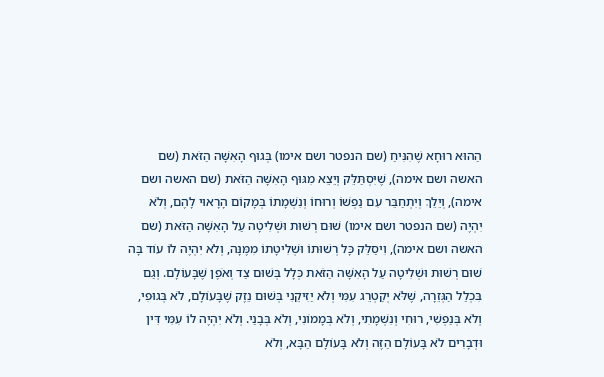הַהוּא רוּחָא שֶׁהִנִּיחַ (שם הנפטר ושם אימו) בְּגוּף הָאִשָּׁה הַזֹּאת (שם האשה ושם אימה), שֶׁיִּסְתַּלֵּק וְיֵצֵא מִגּוּף הָאִשָּׁה הַזֹּאת (שם האשה ושם אימה), וְיֵלֵךְ וְיִתְחַבֵּר עִם נַפְשׁוֹ וְרוּחוֹ וְנִשְׁמָתוֹ בְּמָקוֹם הָרָאוּי לָהֶם, וְלֹא יִהְיֶה (שם הנפטר ושם אימו) שׁוּם רְשׁוּת וּשְׁלִיטָה עַל הָאִשָּׁה הַזֹּאת (שם האשה ושם אימה), וִיסַלֵּק כָּל רְשׁוּתוֹ וּשְׁלִיטָתוֹ מִמֶּנָּה, וְלֹא יִהְיֶה לוֹ עוֹד בָּה שׁוּם רְשׁוּת וּשְׁלִיטָה עַל הָאִשָּׁה הַזֹּאת כְּלָל בְּשׁוּם צַד וְאֹפֶן שֶׁבָּעוֹלָם. וְגַם בִּכְלַל הַגְּזֵרָה, שֶׁלֹּא יְקַטְרֵג עִמִּי וְלֹא יַזִּיקֵנִי בְּשׁוּם נֵזֶק שֶׁבָּעוֹלָם, לֹא בְּגוּפִי, וְלֹא בְּנַפְשִׁי, רוּחִי וְנִשְׁמָתִי, וְלֹא בְּמָמוֹנִי, וְלֹא בְּבָנַי. וְלֹא יִהְיֶה לוֹ עִמִּי דִּין וּדְבָרִים לֹא בָּעוֹלָם הַזֶּה וְלֹא בָּעוֹלָם הַבָּא, וְלֹא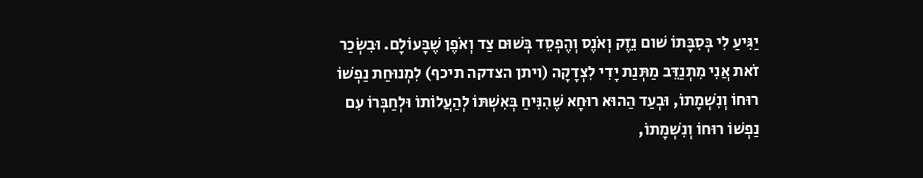יַגִּיעַ לִי בְּסִבָּתוֹ שׁום נֵזֶק וְאֹנֶס וְהֶפְסֵד בְּשׁוּם צַד וְאֹפֶן שֶׁבָּעוֹלָם. וּבִשְׂכַר זֹאת אֲנִי מִתְנַדֵּב מַתְּנַת יָדִי לִצְדָקָה (ויתן הצדקה תיכף) לִמְנוּחַת נַפְשׁוֹ רוּחוֹ וְנִשְׁמָתוֹ, וּבְעַד הַהוּא רוּחָא שֶׁהִנִּיחַ בְּאִשְׁתּוֹ לְהַעֲלוֹתוֹ וּלְחַבְּרוֹ עִם נַפְשׁוֹ רוּחוֹ וְנִשְׁמָתוֹ,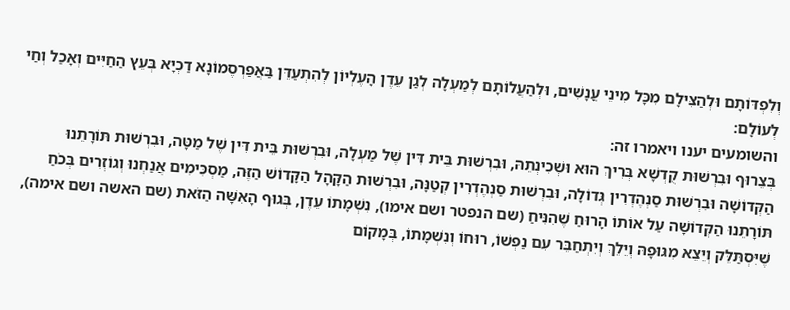וְלִפְדּוֹתָם וּלְהַצִּילָם מִכָּל מִינֵי עֳנָשִׁים, וּלְהַעֲלוֹתָם לְמַעְלָה לְגַן עֵדֶן הָעֶלְיוֹן לְהִתְעַדֵּן בַּאֲפַרְסֶמוֹנָא דַכְיָא בְּעֵץ הַחַיִּים וְאָכַל וְחַי לְעוֹלָם:
והשומעים יענו ויאמרו זה:
בְּצֵרוּף וּבִרְשׁוּת קֻדְשָׁא בְּרִיךְ הוּא וּשְׁכִינְתֵהּ, וּבִרְשׁוּת בֵּית דִּין שֶׁל מַעְלָה, וּבִרְשׁוּת בֵּית דִּין שֶׁל מַטָּה, וּבִרְשׁוּת תּוֹרָתֵנוּ הַקְּדוֹשָׁה וּבִרְשׁוּת סַנְהֶדְרִין גְּדוֹלָה, וּבִרְשׁוּת סַנְהֶדְרִין קְטַנָּה, וּבִרְשׁוּת הַקָּהָל הַקָּדוֹשׁ הַזֶּה, מַסְכִּימִים אֲנַחְנוּ וְגוֹזְרִים בְּכֹחַ תּוֹרָתֵנוּ הַקְּדוֹשָׁה עַל אוֹתוֹ הָרוּחַ שֶׁהִנִּיחַ (שם הנפטר ושם אימו), נִשְׁמָתוֹ עֵדֶן, בְּגוּף הָאִשָּׁה הַזֹּאת (שם האשה ושם אימה), שֶׁיִּסְתַּלֵּק וְיֵצֵא מִגּוּפָהּ וְיֵלֵךְ וְיִתְחַבֵּר עִם נַפְשׁוֹ, רוּחוֹ וְנִשְׁמָתוֹ, בְּמָקוֹם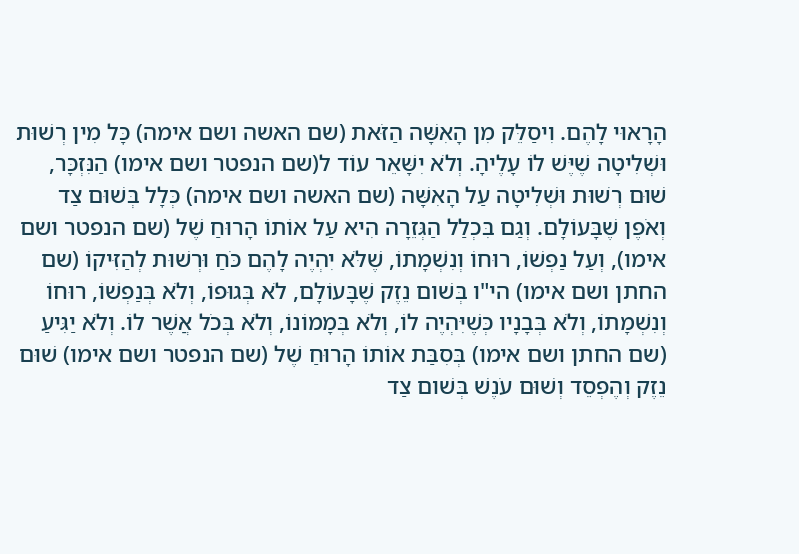הָרָאוּי לָהֶם. וִיסַלֵּק מִן הָאִשָּׁה הַזֹּאת (שם האשה ושם אימה) כָּל מִין רְשׁוּת וּשְׁלִיטָה שֶׁיֶּשׁ לוֹ עָלֶיהָ. וְלֹא יִשָּׁאֵר עוֹד ל(שם הנפטר ושם אימו) הַנִּזְכָּר, שׁוּם רְשׁוּת וּשְׁלִיטָה עַל הָאִשָּׁה (שם האשה ושם אימה) כְּלָל בְּשׁוּם צַד וְאֹפֶן שֶׁבָּעוֹלָם. וְגַם בִּכְלַל הַגְּזֵרָה הִיא עַל אוֹתוֹ הָרוּחַ שֶׁל (שם הנפטר ושם אימו), וְעַל נַפְשׁוֹ, רוּחוֹ וְנִשְׁמָתוֹ, שֶׁלֹּא יִהְיֶה לָהֶם כֹּחַ וּרְשׁוּת לְהַזִּיקוֹ (שם החתן ושם אימו) הי"ו בְּשׁום נֵזֶק שֶׁבָּעוֹלָם, לֹא בְּגוּפוֹ, וְלֹא בְּנַפְשׁוֹ, רוּחוֹ וְנִשְׁמָתוֹ, וְלֹא בְּבָנָיו כְּשֶׁיִּהְיֶה לוֹ, וְלֹא בְּמָמוֹנוֹ, וְלֹא בְּכֹל אֲשֶׁר לוֹ. וְלֹא יַגִּיעַ (שם החתן ושם אימו) בְּסִבַּת אוֹתוֹ הָרוּחַ שֶׁל (שם הנפטר ושם אימו) שׁוּם נֵזֶק וְהֶפְסֵד וְשׁוּם עֹנֶשׁ בְּשׁום צַד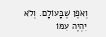וְאֹפֶן שֶׁבָּעוֹלָם. וְלֹא יִהְיֶה עִמּוֹ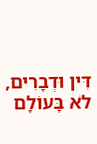דִּין וּדְבָרִים, לֹא בָּעוֹלָם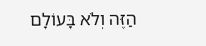הַזֶּה וְלֹא בָּעוֹלָם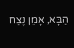הַבָּא, אָמֵן נֶצַח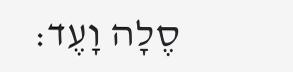סֶלָה וָעֶד: